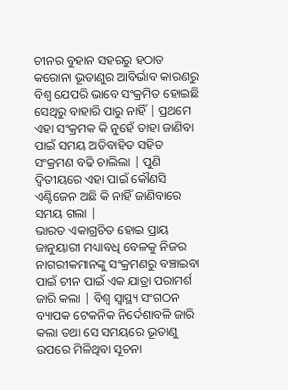ଚୀନର ବୁହାନ ସହରରୁ ହଠାତ କରୋନା ଭୂତାଣୁର ଆବିର୍ଭାବ କାରଣରୁ ବିଶ୍ଵ ଯେପରି ଭାବେ ସଂକ୍ରମିତ ହୋଇଛି ସେଥିରୁ ବାହାରି ପାରୁ ନାହିଁ | ପ୍ରଥମେ ଏହା ସଂକ୍ରମକ କି ନୁହେଁ ତାହା ଜାଣିବା ପାଇଁ ସମୟ ଅତିବାହିତ ସହିତ ସଂକ୍ରମଣ ବଢି ଚାଲିଲା | ପୁଣି ଦ୍ଵିତୀୟରେ ଏହା ପାଇଁ କୌଣସି ଏଣ୍ଟିଜେନ ଅଛି କି ନାହିଁ ଜାଣିବାରେ ସମୟ ଗଲା |
ଭାରତ ଏକାଗ୍ରଚିତ ହୋଇ ପ୍ରାୟ ଜାନୁୟାରୀ ମଧ୍ୟାବଧି ବେଳକୁ ନିଜର ନାଗରୀକମାନଙ୍କୁ ସଂକ୍ରମଣରୁ ବଞ୍ଚାଇବା ପାଇଁ ଚୀନ ପାଇଁ ଏକ ଯାତ୍ରା ପରାମର୍ଶ ଜାରି କଲା | ବିଶ୍ଵ ସ୍ଵାସ୍ଥ୍ୟ ସଂଗଠନ ବ୍ୟାପକ ଟେକନିକ ନିର୍ଦେଶାବଳି ଜାରି କଲା ତଥା ସେ ସମୟରେ ଭୂତାଣୁ ଉପରେ ମିଳିଥିବା ସୂଚନା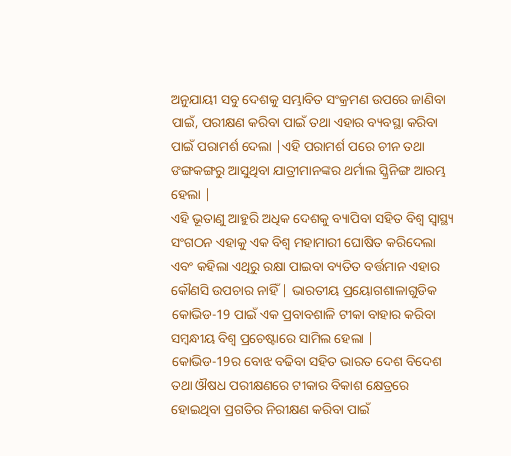ଅନୁଯାୟୀ ସବୁ ଦେଶକୁ ସମ୍ଭାବିତ ସଂକ୍ରମଣ ଉପରେ ଜାଣିବା ପାଇଁ, ପରୀକ୍ଷଣ କରିବା ପାଇଁ ତଥା ଏହାର ବ୍ୟବସ୍ଥା କରିବା ପାଇଁ ପରାମର୍ଶ ଦେଲା |ଏହି ପରାମର୍ଶ ପରେ ଚୀନ ତଥା ଙଙ୍ଗକଙ୍ଗରୁ ଆସୁଥିବା ଯାତ୍ରୀମାନଙ୍କର ଥର୍ମାଲ ସ୍କ୍ରିନିଙ୍ଗ ଆରମ୍ଭ ହେଲା |
ଏହି ଭୂତାଣୁ ଆହୁରି ଅଧିକ ଦେଶକୁ ବ୍ୟାପିବା ସହିତ ବିଶ୍ଵ ସ୍ଵାସ୍ଥ୍ୟ ସଂଗଠନ ଏହାକୁ ଏକ ବିଶ୍ଵ ମହାମାରୀ ଘୋଷିତ କରିଦେଲା ଏବଂ କହିଲା ଏଥିରୁ ରକ୍ଷା ପାଇବା ବ୍ୟତିତ ବର୍ତ୍ତମାନ ଏହାର କୌଣସି ଉପଚାର ନାହିଁ | ଭାରତୀୟ ପ୍ରୟୋଗଶାଳାଗୁଡିକ କୋଭିଡ-19 ପାଇଁ ଏକ ପ୍ରବାବଶାଳି ଟୀକା ବାହାର କରିବା ସମ୍ଵନ୍ଧୀୟ ବିଶ୍ଵ ପ୍ରଚେଷ୍ଟାରେ ସାମିଲ ହେଲା |
କୋଭିଡ-19ର ବୋଝ ବଢିବା ସହିତ ଭାରତ ଦେଶ ବିଦେଶ ତଥା ଔଷଧ ପରୀକ୍ଷଣରେ ଟୀକାର ବିକାଶ କ୍ଷେତ୍ରରେ ହୋଇଥିବା ପ୍ରଗତିର ନିରୀକ୍ଷଣ କରିବା ପାଇଁ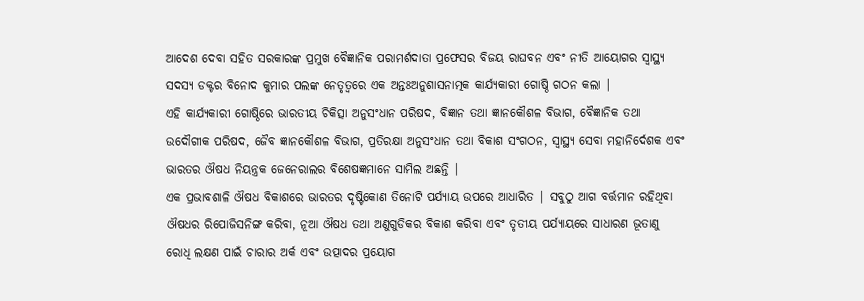ଆଦେଶ ଦେବା ସହିତ ସରକାରଙ୍କ ପ୍ରମୁଖ ବୈଜ୍ଞାନିକ ପରାମର୍ଶଦାତା ପ୍ରଫେସର ବିଜୟ ରାଘବନ ଏବଂ ନୀତି ଆୟୋଗର ସ୍ଵାସ୍ଥ୍ୟ ସଦସ୍ୟ ଡକ୍ଟର ବିନୋଦ କୁମାର ପଲଙ୍କ ନେତୃତ୍ଵରେ ଏକ ଅନ୍ତଃଅନୁଶାସନାତ୍ମକ କାର୍ଯ୍ୟକାରୀ ଗୋଷ୍ଠି ଗଠନ କଲା |
ଏହି କାର୍ଯ୍ୟକାରୀ ଗୋଷ୍ଠିରେ ଭାରତୀୟ ଚିକିତ୍ସା ଅନୁସଂଧାନ ପରିଷଦ, ବିଜ୍ଞାନ ତଥା ଜ୍ଞାନକୌଶଳ ବିଭାଗ, ବୈଜ୍ଞାନିକ ତଥା ଉଦୌଗୀକ ପରିଷଦ, ଜୈବ ଜ୍ଞାନକୌଶଳ ବିଭାଗ, ପ୍ରତିରକ୍ଷା ଅନୁସଂଧାନ ତଥା ବିକାଶ ସଂଗଠନ, ସ୍ଵାସ୍ଥ୍ୟ ସେବା ମହାନିର୍ଦେଶକ ଏବଂ ଭାରତର ଔଷଧ ନିୟନ୍ତ୍ରକ ଜେନେରାଲର ବିଶେଷଜ୍ଞମାନେ ସାମିଲ ଅଛନ୍ତି |
ଏକ ପ୍ରଭାବଶାଳି ଔଷଧ ବିକାଶରେ ଭାରତର ଦୃଷ୍ଟିକୋଣ ତିନୋଟି ପର୍ଯ୍ୟାୟ ଉପରେ ଆଧାରିତ | ସବୁଠୁ ଆଗ ବର୍ତ୍ତମାନ ରହିଥିବା ଔଷଧର ରିପୋଜିସନିଙ୍ଗ କରିବା, ନୂଆ ଔଷଧ ତଥା ଅଣୁଗୁଡିକର ବିକାଶ କରିବା ଏବଂ ତୃତୀୟ ପର୍ଯ୍ୟାୟରେ ସାଧାରଣ ଭୂତାଣୁ ରୋଧି ଲକ୍ଷଣ ପାଇଁ ଚାରାର ଅର୍କ ଏବଂ ଉତ୍ପାଦର ପ୍ରୟୋଗ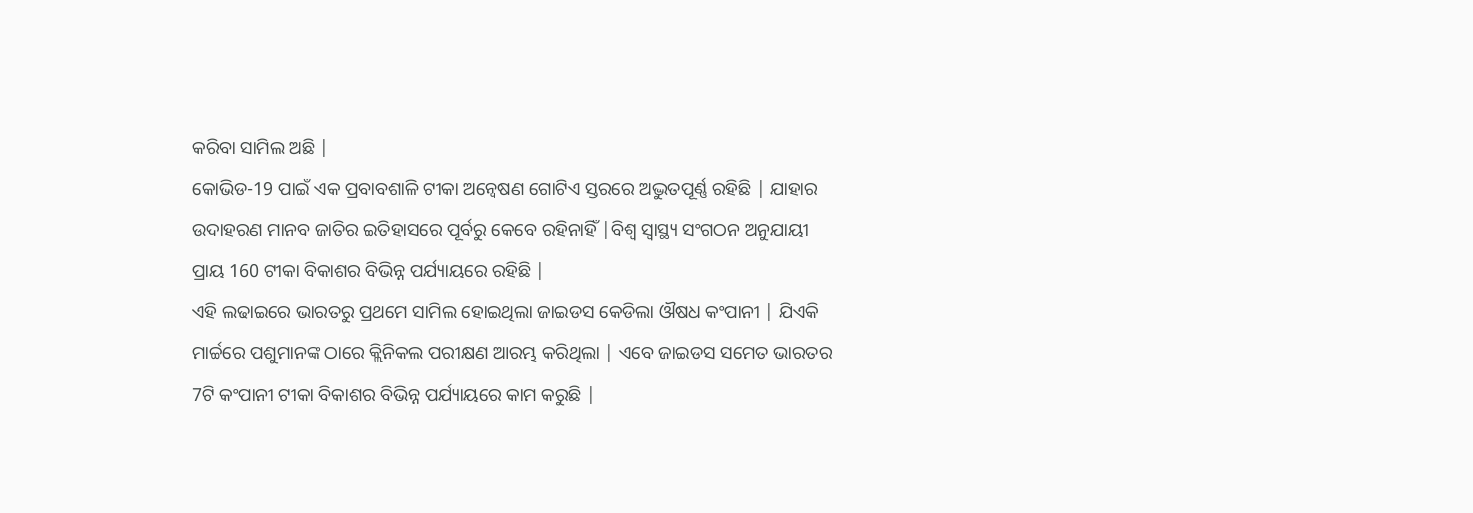କରିବା ସାମିଲ ଅଛି |
କୋଭିଡ-19 ପାଇଁ ଏକ ପ୍ରବାବଶାଳି ଟୀକା ଅନ୍ଵେଷଣ ଗୋଟିଏ ସ୍ତରରେ ଅଦ୍ଭୁତପୂର୍ଣ୍ଣ ରହିଛି | ଯାହାର ଉଦାହରଣ ମାନବ ଜାତିର ଇତିହାସରେ ପୂର୍ବରୁ କେବେ ରହିନାହିଁ |ବିଶ୍ଵ ସ୍ଵାସ୍ଥ୍ୟ ସଂଗଠନ ଅନୁଯାୟୀ ପ୍ରାୟ 160 ଟୀକା ବିକାଶର ବିଭିନ୍ନ ପର୍ଯ୍ୟାୟରେ ରହିଛି |
ଏହି ଲଢାଇରେ ଭାରତରୁ ପ୍ରଥମେ ସାମିଲ ହୋଇଥିଲା ଜାଇଡସ କେଡିଲା ଔଷଧ କଂପାନୀ | ଯିଏକି ମାର୍ଚ୍ଚରେ ପଶୁମାନଙ୍କ ଠାରେ କ୍ଲିନିକଲ ପରୀକ୍ଷଣ ଆରମ୍ଭ କରିଥିଲା | ଏବେ ଜାଇଡସ ସମେତ ଭାରତର 7ଟି କଂପାନୀ ଟୀକା ବିକାଶର ବିଭିନ୍ନ ପର୍ଯ୍ୟାୟରେ କାମ କରୁଛି |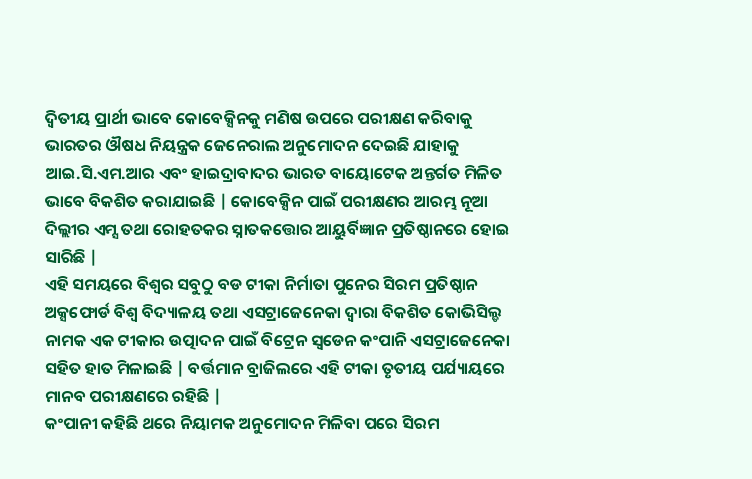ଦ୍ଵିତୀୟ ପ୍ରାର୍ଥୀ ଭାବେ କୋବେକ୍ସିନକୁ ମଣିଷ ଉପରେ ପରୀକ୍ଷଣ କରିବାକୁ ଭାରତର ଔଷଧ ନିୟନ୍ତ୍ରକ ଜେନେରାଲ ଅନୁମୋଦନ ଦେଇଛି ଯାହାକୁ ଆଇ.ସି.ଏମ.ଆର ଏବଂ ହାଇଦ୍ରାବାଦର ଭାରତ ବାୟୋଟେକ ଅନ୍ତର୍ଗତ ମିଳିତ ଭାବେ ବିକଶିତ କରାଯାଇଛି | କୋବେକ୍ସିନ ପାଇଁ ପରୀକ୍ଷଣର ଆରମ୍ଭ ନୂଆ ଦିଲ୍ଲୀର ଏମ୍ସ ତଥା ରୋହତକର ସ୍ନାତକତ୍ତୋର ଆୟୁର୍ବିଜ୍ଞାନ ପ୍ରତିଷ୍ଠାନରେ ହୋଇ ସାରିଛି |
ଏହି ସମୟରେ ବିଶ୍ଵର ସବୁଠୁ ବଡ ଟୀକା ନିର୍ମାତା ପୁନେର ସିରମ ପ୍ରତିଷ୍ଠାନ ଅକ୍ସଫୋର୍ଡ ବିଶ୍ଵ ବିଦ୍ୟାଳୟ ତଥା ଏସଟ୍ରାଜେନେକା ଦ୍ଵାରା ବିକଶିତ କୋଭିସିଲ୍ଡ ନାମକ ଏକ ଟୀକାର ଉତ୍ପାଦନ ପାଇଁ ବିଟ୍ରେନ ସ୍ଵଡେନ କଂପାନି ଏସଟ୍ରାଜେନେକା ସହିତ ହାତ ମିଳାଇଛି | ବର୍ତ୍ତମାନ ବ୍ରାଜିଲରେ ଏହି ଟୀକା ତୃତୀୟ ପର୍ଯ୍ୟାୟରେ ମାନବ ପରୀକ୍ଷଣରେ ରହିଛି |
କଂପାନୀ କହିଛି ଥରେ ନିୟାମକ ଅନୁମୋଦନ ମିଳିବା ପରେ ସିରମ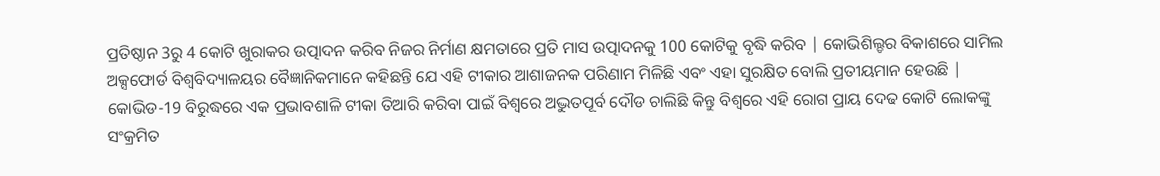ପ୍ରତିଷ୍ଠାନ 3ରୁ 4 କୋଟି ଖୁରାକର ଉତ୍ପାଦନ କରିବ ନିଜର ନିର୍ମାଣ କ୍ଷମତାରେ ପ୍ରତି ମାସ ଉତ୍ପାଦନକୁ 100 କୋଟିକୁ ବୃଦ୍ଧି କରିବ | କୋଭିଶିଲ୍ଡର ବିକାଶରେ ସାମିଲ ଅକ୍ସଫୋର୍ଡ ବିଶ୍ଵବିଦ୍ୟାଳୟର ବୈଜ୍ଞାନିକମାନେ କହିଛନ୍ତି ଯେ ଏହି ଟୀକାର ଆଶାଜନକ ପରିଣାମ ମିଳିଛି ଏବଂ ଏହା ସୁରକ୍ଷିତ ବୋଲି ପ୍ରତୀୟମାନ ହେଉଛି |
କୋଭିଡ-19 ବିରୁଦ୍ଧରେ ଏକ ପ୍ରଭାବଶାଳି ଟୀକା ତିଆରି କରିବା ପାଇଁ ବିଶ୍ଵରେ ଅଦ୍ଭୁତପୂର୍ବ ଦୌଡ ଚାଲିଛି କିନ୍ତୁ ବିଶ୍ଵରେ ଏହି ରୋଗ ପ୍ରାୟ ଦେଢ କୋଟି ଲୋକଙ୍କୁ ସଂକ୍ରମିତ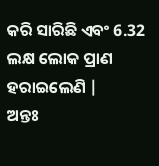କରି ସାରିଛି ଏବଂ 6.32 ଲକ୍ଷ ଲୋକ ପ୍ରାଣ ହରାଇଲେଣି |
ଅନ୍ତଃ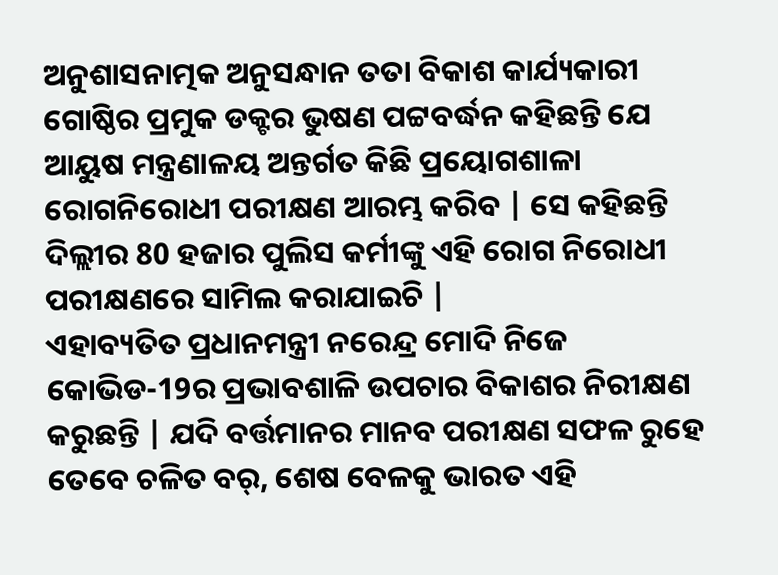ଅନୁଶାସନାତ୍ମକ ଅନୁସନ୍ଧାନ ତତା ବିକାଶ କାର୍ଯ୍ୟକାରୀ ଗୋଷ୍ଠିର ପ୍ରମୁକ ଡକ୍ଟର ଭୁଷଣ ପଟ୍ଟବର୍ଦ୍ଧନ କହିଛନ୍ତି ଯେ ଆୟୁଷ ମନ୍ତ୍ରଣାଳୟ ଅନ୍ତର୍ଗତ କିଛି ପ୍ରୟୋଗଶାଳା ରୋଗନିରୋଧୀ ପରୀକ୍ଷଣ ଆରମ୍ଭ କରିବ | ସେ କହିଛନ୍ତି ଦିଲ୍ଲୀର 80 ହଜାର ପୁଲିସ କର୍ମୀଙ୍କୁ ଏହି ରୋଗ ନିରୋଧୀ ପରୀକ୍ଷଣରେ ସାମିଲ କରାଯାଇଚି |
ଏହାବ୍ୟତିତ ପ୍ରଧାନମନ୍ତ୍ରୀ ନରେନ୍ଦ୍ର ମୋଦି ନିଜେ କୋଭିଡ-19ର ପ୍ରଭାବଶାଳି ଉପଚାର ବିକାଶର ନିରୀକ୍ଷଣ କରୁଛନ୍ତି | ଯଦି ବର୍ତ୍ତମାନର ମାନବ ପରୀକ୍ଷଣ ସଫଳ ରୁହେ ତେବେ ଚଳିତ ବର୍, ଶେଷ ବେଳକୁ ଭାରତ ଏହି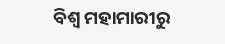ବିଶ୍ଵ ମହାମାରୀରୁ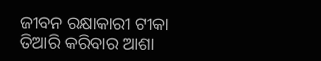ଜୀବନ ରକ୍ଷାକାରୀ ଟୀକା ତିଆରି କରିବାର ଆଶା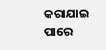କରାଯାଇ ପାରେ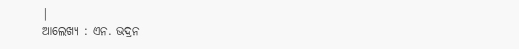|
ଆଲେଖ୍ୟ : ଏନ. ଭଦ୍ରନ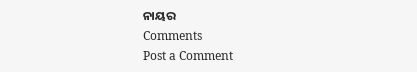ନାୟର
Comments
Post a Comment